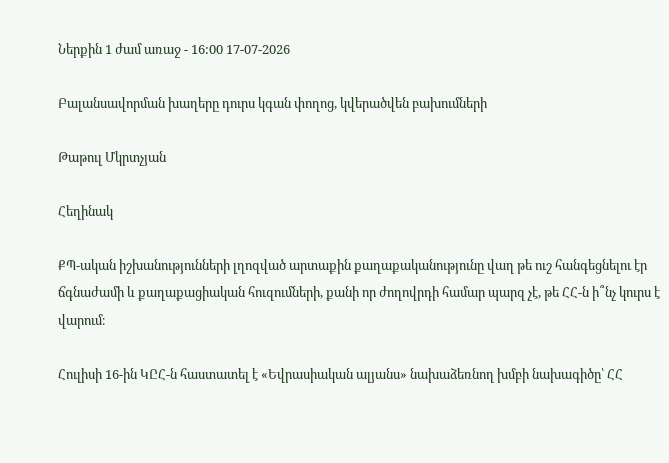Ներքին 1 ժամ առաջ - 16:00 17-07-2026

Բալանսավորման խաղերը դուրս կգան փողոց, կվերածվեն բախումների

Թաթուլ Մկրտչյան

Հեղինակ

ՔՊ-ական իշխանությունների լղոզված արտաքին քաղաքականությունը վաղ թե ուշ հանգեցնելու էր ճգնաժամի և քաղաքացիական հուզումների, քանի որ ժողովրդի համար պարզ չէ, թե ՀՀ-ն ի՞նչ կուրս է վարում։

Հուլիսի 16-ին ԿԸՀ-ն հաստատել է «Եվրասիական ալյանս» նախաձեռնող խմբի նախագիծը՝ ՀՀ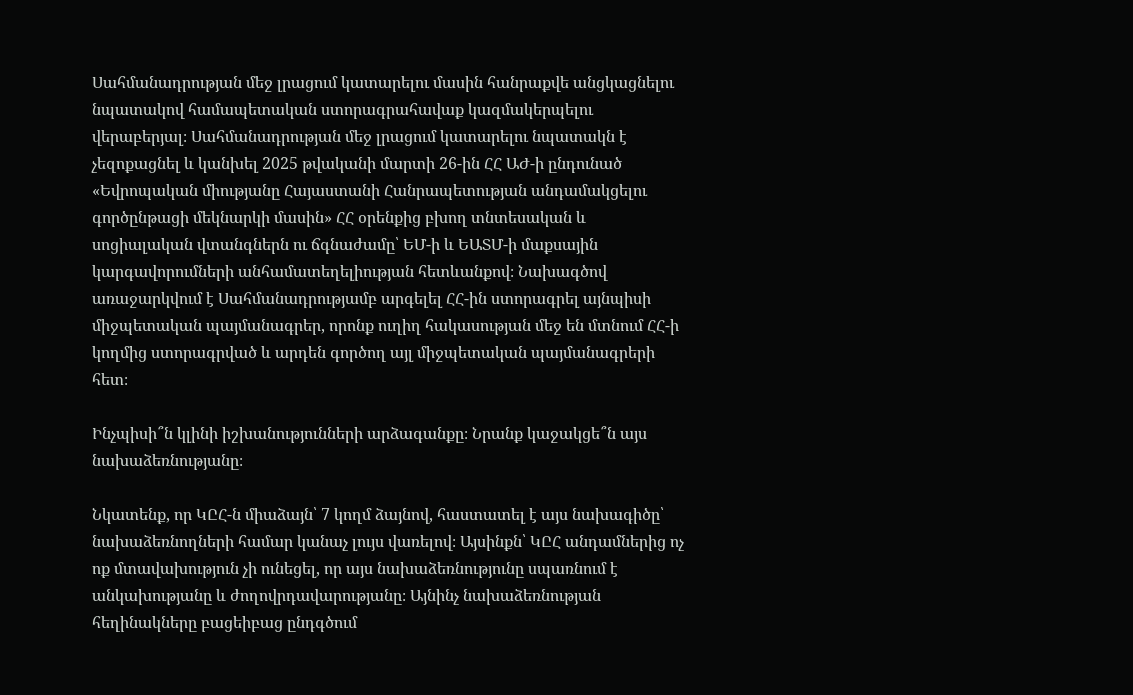Սահմանադրության մեջ լրացում կատարելու մասին հանրաքվե անցկացնելու նպատակով համապետական ստորագրահավաք կազմակերպելու վերաբերյալ։ Սահմանադրության մեջ լրացում կատարելու նպատակն է չեզոքացնել և կանխել 2025 թվականի մարտի 26-ին ՀՀ ԱԺ-ի ընդունած «Եվրոպական միությանը Հայաստանի Հանրապետության անդամակցելու գործընթացի մեկնարկի մասին» ՀՀ օրենքից բխող տնտեսական և սոցիալական վտանգներն ու ճգնաժամը՝ ԵՄ-ի և ԵԱՏՄ-ի մաքսային կարգավորումների անհամատեղելիության հետևանքով։ Նախագծով առաջարկվում է Սահմանադրությամբ արգելել ՀՀ-ին ստորագրել այնպիսի միջպետական պայմանագրեր, որոնք ուղիղ հակասության մեջ են մտնում ՀՀ-ի կողմից ստորագրված և արդեն գործող այլ միջպետական պայմանագրերի հետ։

Ինչպիսի՞ն կլինի իշխանությունների արձագանքը։ Նրանք կաջակցե՞ն այս նախաձեռնությանը։

Նկատենք, որ ԿԸՀ-ն միաձայն՝ 7 կողմ ձայնով, հաստատել է այս նախագիծը՝ նախաձեռնողների համար կանաչ լույս վառելով։ Այսինքն՝ ԿԸՀ անդամներից ոչ ոք մտավախություն չի ունեցել, որ այս նախաձեռնությունը սպառնում է անկախությանը և ժողովրդավարությանը։ Այնինչ նախաձեռնության հեղինակները բացեիբաց ընդգծում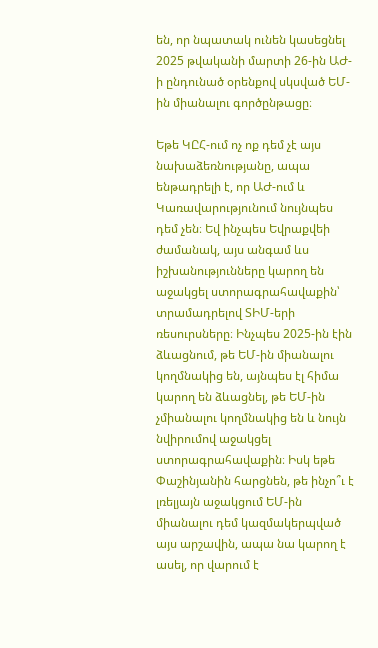են, որ նպատակ ունեն կասեցնել 2025 թվականի մարտի 26-ին ԱԺ-ի ընդունած օրենքով սկսված ԵՄ-ին միանալու գործընթացը։

Եթե ԿԸՀ-ում ոչ ոք դեմ չէ այս նախաձեռնությանը, ապա ենթադրելի է, որ ԱԺ-ում և Կառավարությունում նույնպես դեմ չեն։ Եվ ինչպես Եվրաքվեի ժամանակ, այս անգամ ևս իշխանությունները կարող են աջակցել ստորագրահավաքին՝ տրամադրելով ՏԻՄ-երի ռեսուրսները։ Ինչպես 2025-ին էին ձևացնում, թե ԵՄ-ին միանալու կողմնակից են, այնպես էլ հիմա կարող են ձևացնել, թե ԵՄ-ին չմիանալու կողմնակից են և նույն նվիրումով աջակցել ստորագրահավաքին։ Իսկ եթե Փաշինյանին հարցնեն, թե ինչո՞ւ է լռելյայն աջակցում ԵՄ-ին միանալու դեմ կազմակերպված այս արշավին, ապա նա կարող է ասել, որ վարում է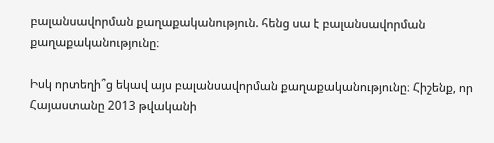բալանսավորման քաղաքականություն. հենց սա է բալանսավորման քաղաքականությունը։

Իսկ որտեղի՞ց եկավ այս բալանսավորման քաղաքականությունը։ Հիշենք, որ Հայաստանը 2013 թվականի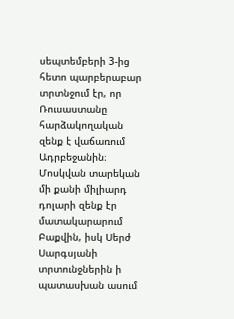սեպտեմբերի 3-ից հետո պարբերաբար տրտնջում էր, որ Ռուսաստանը հարձակողական զենք է վաճառում Ադրբեջանին։ Մոսկվան տարեկան մի քանի միլիարդ դոլարի զենք էր մատակարարում Բաքվին, իսկ Սերժ Սարգսյանի տրտունջներին ի պատասխան ասում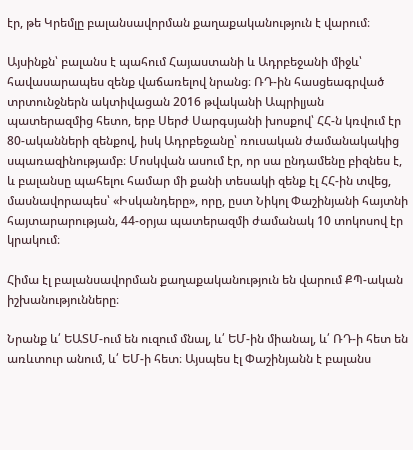էր, թե Կրեմլը բալանսավորման քաղաքականություն է վարում։

Այսինքն՝ բալանս է պահում Հայաստանի և Ադրբեջանի միջև՝ հավասարապես զենք վաճառելով նրանց։ ՌԴ-ին հասցեագրված տրտունջներն ակտիվացան 2016 թվականի Ապրիլյան պատերազմից հետո, երբ Սերժ Սարգսյանի խոսքով՝ ՀՀ-ն կռվում էր 80-ականների զենքով, իսկ Ադրբեջանը՝ ռուսական ժամանակակից սպառազինությամբ։ Մոսկվան ասում էր, որ սա ընդամենը բիզնես է, և բալանսը պահելու համար մի քանի տեսակի զենք էլ ՀՀ-ին տվեց, մասնավորապես՝ «Իսկանդերը», որը, ըստ Նիկոլ Փաշինյանի հայտնի հայտարարության, 44-օրյա պատերազմի ժամանակ 10 տոկոսով էր կրակում։

Հիմա էլ բալանսավորման քաղաքականություն են վարում ՔՊ-ական իշխանությունները։

Նրանք և՛ ԵԱՏՄ-ում են ուզում մնալ, և՛ ԵՄ-ին միանալ, և՛ ՌԴ-ի հետ են առևտուր անում, և՛ ԵՄ-ի հետ։ Այսպես էլ Փաշինյանն է բալանս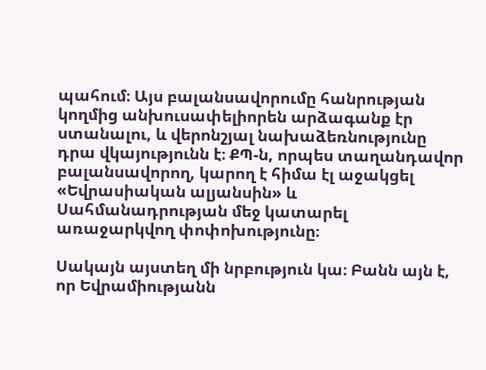պահում։ Այս բալանսավորումը հանրության կողմից անխուսափելիորեն արձագանք էր ստանալու, և վերոնշյալ նախաձեռնությունը դրա վկայությունն է։ ՔՊ-ն, որպես տաղանդավոր բալանսավորող, կարող է հիմա էլ աջակցել «Եվրասիական ալյանսին» և Սահմանադրության մեջ կատարել առաջարկվող փոփոխությունը։

Սակայն այստեղ մի նրբություն կա։ Բանն այն է, որ Եվրամիությանն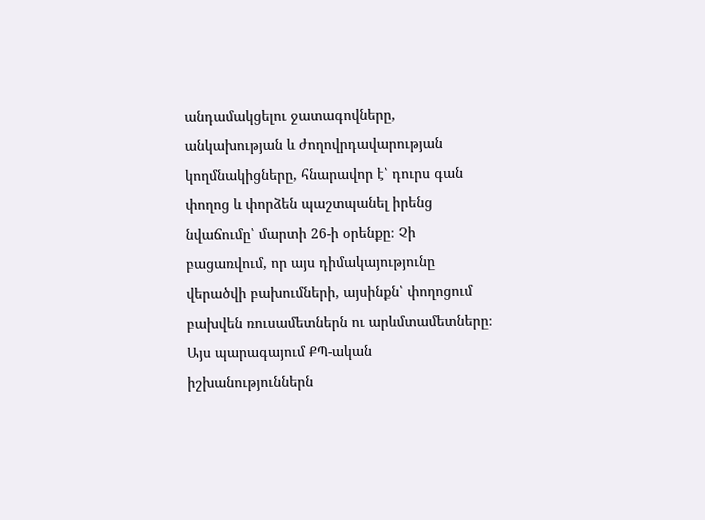անդամակցելու ջատագովները, անկախության և ժողովրդավարության կողմնակիցները, հնարավոր է՝ դուրս գան փողոց և փորձեն պաշտպանել իրենց նվաճումը՝ մարտի 26-ի օրենքը։ Չի բացառվում, որ այս դիմակայությունը վերածվի բախումների, այսինքն՝ փողոցում բախվեն ռուսամետներն ու արևմտամետները։ Այս պարագայում ՔՊ-ական իշխանություններն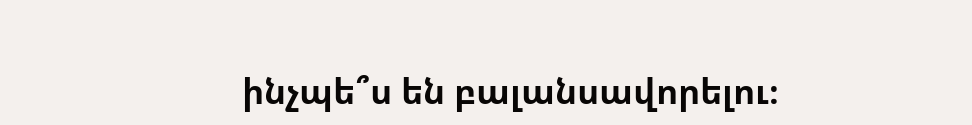ինչպե՞ս են բալանսավորելու։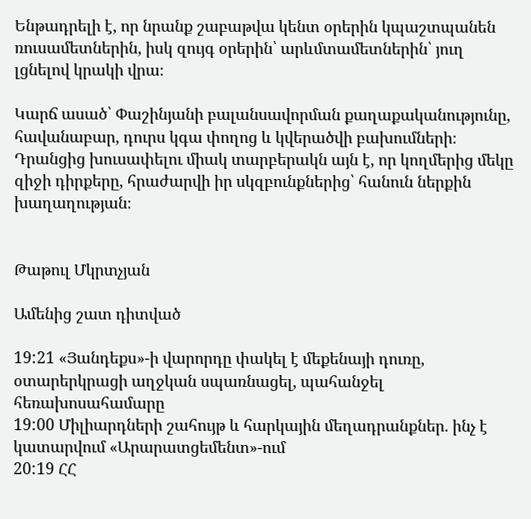Ենթադրելի է, որ նրանք շաբաթվա կենտ օրերին կպաշտպանեն ռուսամետներին, իսկ զույգ օրերին՝ արևմտամետներին՝ յուղ լցնելով կրակի վրա։

Կարճ ասած՝ Փաշինյանի բալանսավորման քաղաքականությունը, հավանաբար, դուրս կգա փողոց և կվերածվի բախումների։ Դրանցից խուսափելու միակ տարբերակն այն է, որ կողմերից մեկը զիջի դիրքերը, հրաժարվի իր սկզբունքներից՝ հանուն ներքին խաղաղության։


Թաթուլ Մկրտչյան

Ամենից շատ դիտված

19:21 «Յանդեքս»-ի վարորդը փակել է մեքենայի դուռը, օտարերկրացի աղջկան սպառնացել, պահանջել հեռախոսահամարը
19:00 Միլիարդների շահույթ և հարկային մեղադրանքներ. ինչ է կատարվում «Արարատցեմենտ»-ում
20:19 ՀՀ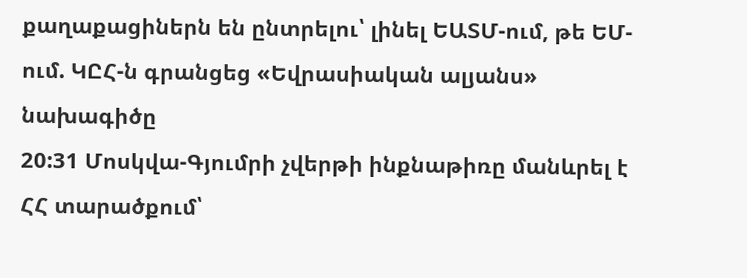քաղաքացիներն են ընտրելու՝ լինել ԵԱՏՄ-ում, թե ԵՄ-ում. ԿԸՀ-ն գրանցեց «Եվրասիական ալյանս» նախագիծը
20:31 Մոսկվա-Գյումրի չվերթի ինքնաթիռը մանևրել է ՀՀ տարածքում՝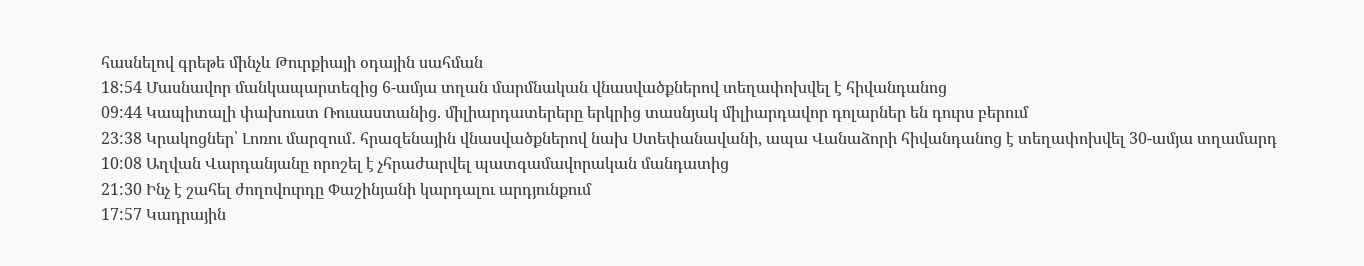հասնելով գրեթե մինչև Թուրքիայի օդային սահման
18:54 Մասնավոր մանկապարտեզից 6-ամյա տղան մարմնական վնասվածքներով տեղափոխվել է հիվանդանոց
09:44 Կապիտալի փախուստ Ռուսաստանից. միլիարդատերերը երկրից տասնյակ միլիարդավոր դոլարներ են դուրս բերում
23:38 Կրակոցներ՝ Լոռու մարզում․ հրազենային վնասվածքներով նախ Ստեփանավանի, ապա Վանաձորի հիվանդանոց է տեղափոխվել 30-ամյա տղամարդ
10:08 Աղվան Վարդանյանը որոշել է չհրաժարվել պատգամավորական մանդատից
21:30 Ինչ է շահել ժողովուրդը Փաշինյանի կարդալու արդյունքում
17:57 Կադրային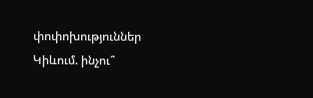փոփոխություններ Կիևում. ինչու՞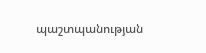պաշտպանության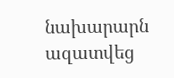նախարարն ազատվեց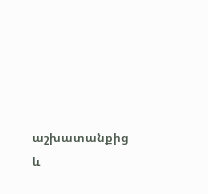աշխատանքից և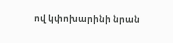ով կփոխարինի նրան